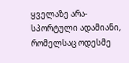ყველაზე არა-სპორტული ადამიანი, რომელსაც ოდესმე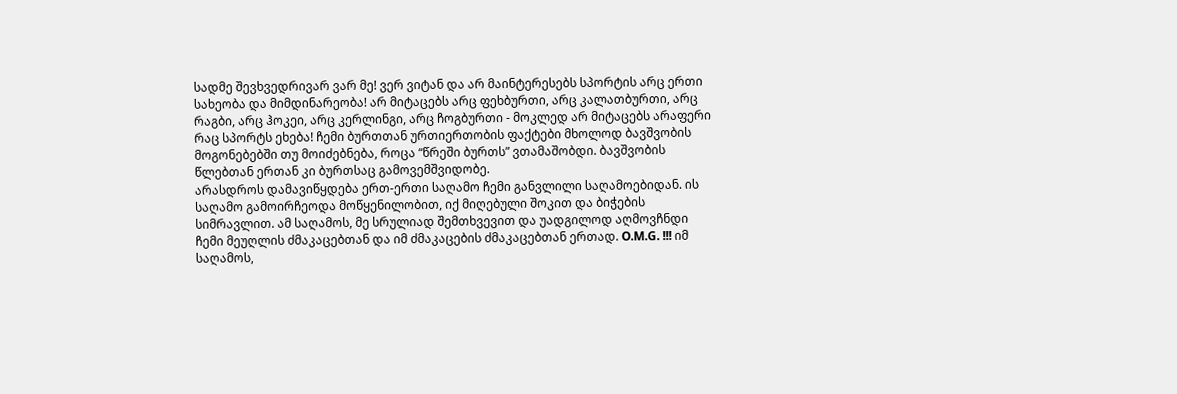სადმე შევხვედრივარ ვარ მე! ვერ ვიტან და არ მაინტერესებს სპორტის არც ერთი სახეობა და მიმდინარეობა! არ მიტაცებს არც ფეხბურთი, არც კალათბურთი, არც რაგბი, არც ჰოკეი, არც კერლინგი, არც ჩოგბურთი - მოკლედ არ მიტაცებს არაფერი რაც სპორტს ეხება! ჩემი ბურთთან ურთიერთობის ფაქტები მხოლოდ ბავშვობის მოგონებებში თუ მოიძებნება, როცა “წრეში ბურთს” ვთამაშობდი. ბავშვობის წლებთან ერთან კი ბურთსაც გამოვემშვიდობე.
არასდროს დამავიწყდება ერთ-ერთი საღამო ჩემი განვლილი საღამოებიდან. ის საღამო გამოირჩეოდა მოწყენილობით, იქ მიღებული შოკით და ბიჭების სიმრავლით. ამ საღამოს, მე სრულიად შემთხვევით და უადგილოდ აღმოვჩნდი ჩემი მეუღლის ძმაკაცებთან და იმ ძმაკაცების ძმაკაცებთან ერთად. O.M.G. !!! იმ საღამოს,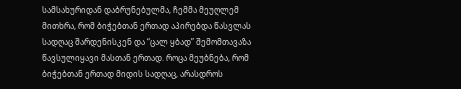სამსახურიდან დაბრუნებულმა, ჩემმა მეუღლემ მითხრა, რომ ბიჭებთან ერთად აპირებდა წასვლას სადღაც შარდენისკენ და “ცალ ყბად” შემომთავაზა წავსულიყავი მასთან ერთად. როცა მეუბნება, რომ ბიჭებთან ერთად მიდის სადღაც, არასდროს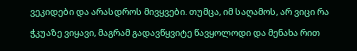ვეკიდები და არასდროს მივყვები. თუმცა, იმ საღამოს, არ ვიცი რა ჭკუაზე ვიყავი, მაგრამ გადავწყვიტე წავყოლოდი და მენახა რით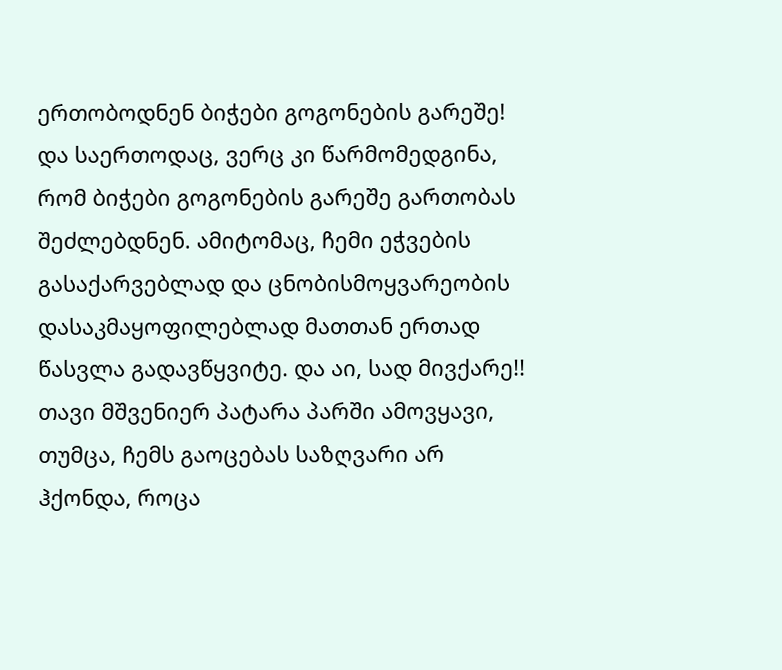ერთობოდნენ ბიჭები გოგონების გარეშე! და საერთოდაც, ვერც კი წარმომედგინა, რომ ბიჭები გოგონების გარეშე გართობას შეძლებდნენ. ამიტომაც, ჩემი ეჭვების გასაქარვებლად და ცნობისმოყვარეობის დასაკმაყოფილებლად მათთან ერთად წასვლა გადავწყვიტე. და აი, სად მივქარე!!
თავი მშვენიერ პატარა პარში ამოვყავი, თუმცა, ჩემს გაოცებას საზღვარი არ ჰქონდა, როცა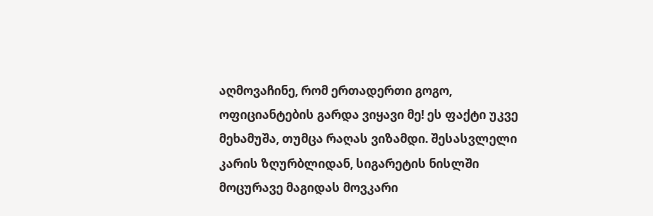აღმოვაჩინე, რომ ერთადერთი გოგო, ოფიციანტების გარდა ვიყავი მე! ეს ფაქტი უკვე მეხამუშა, თუმცა რაღას ვიზამდი. შესასვლელი კარის ზღურბლიდან, სიგარეტის ნისლში მოცურავე მაგიდას მოვკარი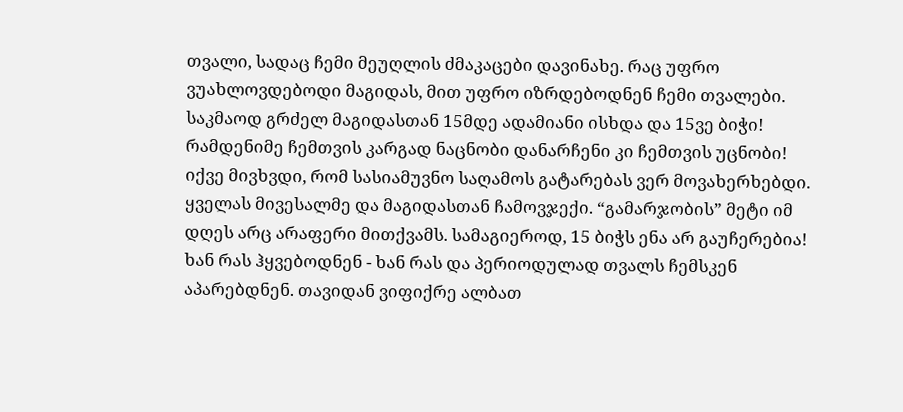თვალი, სადაც ჩემი მეუღლის ძმაკაცები დავინახე. რაც უფრო ვუახლოვდებოდი მაგიდას, მით უფრო იზრდებოდნენ ჩემი თვალები. საკმაოდ გრძელ მაგიდასთან 15მდე ადამიანი ისხდა და 15ვე ბიჭი! რამდენიმე ჩემთვის კარგად ნაცნობი დანარჩენი კი ჩემთვის უცნობი! იქვე მივხვდი, რომ სასიამუვნო საღამოს გატარებას ვერ მოვახერხებდი. ყველას მივესალმე და მაგიდასთან ჩამოვჯექი. “გამარჯობის” მეტი იმ დღეს არც არაფერი მითქვამს. სამაგიეროდ, 15 ბიჭს ენა არ გაუჩერებია! ხან რას ჰყვებოდნენ - ხან რას და პერიოდულად თვალს ჩემსკენ აპარებდნენ. თავიდან ვიფიქრე ალბათ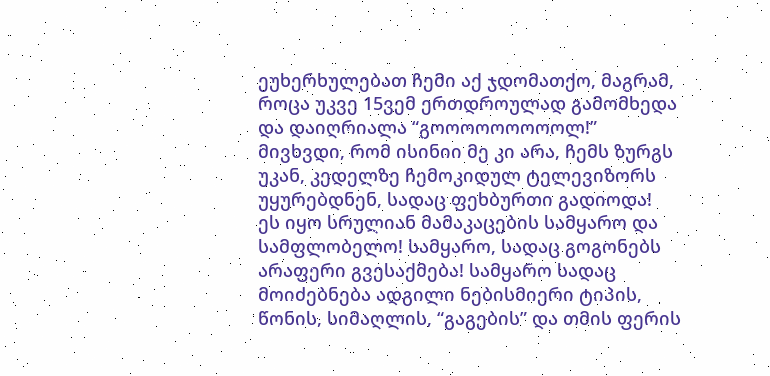ეუხერხულებათ ჩემი აქ ჯდომათქო, მაგრამ, როცა უკვე 15ვემ ერთდროულად გამომხედა და დაიღრიალა “გოოოოოოოოოლ!” მივხვდი, რომ ისინიი მე კი არა, ჩემს ზურგს უკან, კედელზე ჩემოკიდულ ტელევიზორს უყურებდნენ, სადაც ფეხბურთი გადიოდა!
ეს იყო სრულიან მამაკაცების სამყარო და სამფლობელო! სამყარო, სადაც გოგონებს არაფერი გვესაქმება! სამყარო სადაც მოიძებნება ადგილი ნებისმიერი ტიპის, წონის, სიმაღლის, “გაგების” და თმის ფერის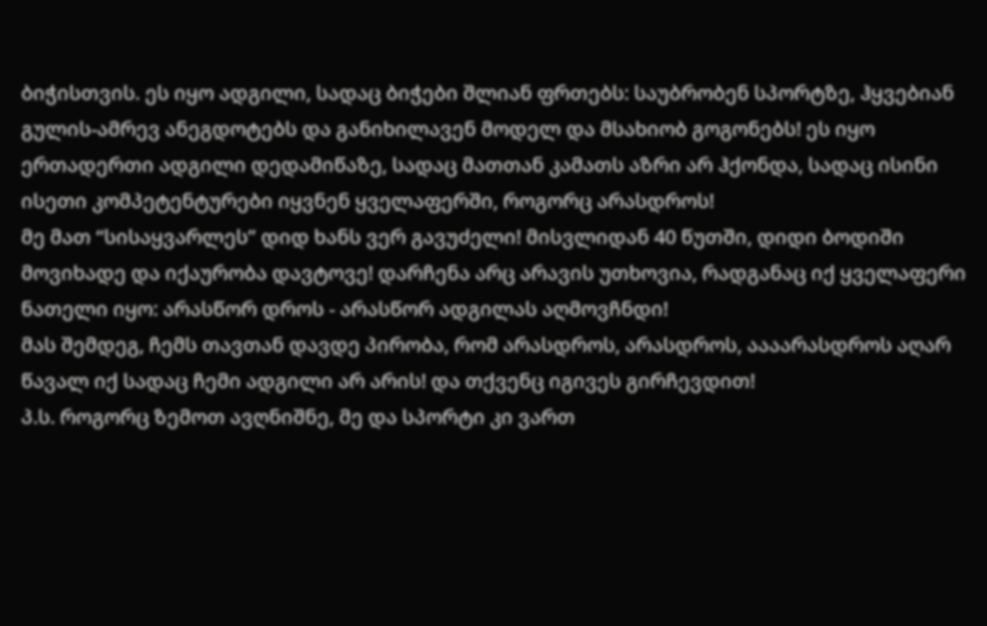ბიჭისთვის. ეს იყო ადგილი, სადაც ბიჭები შლიან ფრთებს: საუბრობენ სპორტზე, ჰყვებიან გულის-ამრევ ანეგდოტებს და განიხილავენ მოდელ და მსახიობ გოგონებს! ეს იყო ერთადერთი ადგილი დედამიწაზე, სადაც მათთან კამათს აზრი არ ჰქონდა, სადაც ისინი ისეთი კომპეტენტურები იყვნენ ყველაფერში, როგორც არასდროს!
მე მათ “სისაყვარლეს” დიდ ხანს ვერ გავუძელი! მისვლიდან 40 წუთში, დიდი ბოდიში მოვიხადე და იქაურობა დავტოვე! დარჩენა არც არავის უთხოვია, რადგანაც იქ ყველაფერი ნათელი იყო: არასწორ დროს - არასწორ ადგილას აღმოვჩნდი!
მას შემდეგ, ჩემს თავთან დავდე პირობა, რომ არასდროს, არასდროს, აააარასდროს აღარ წავალ იქ სადაც ჩემი ადგილი არ არის! და თქვენც იგივეს გირჩევდით!
პ.ს. როგორც ზემოთ ავღნიშნე, მე და სპორტი კი ვართ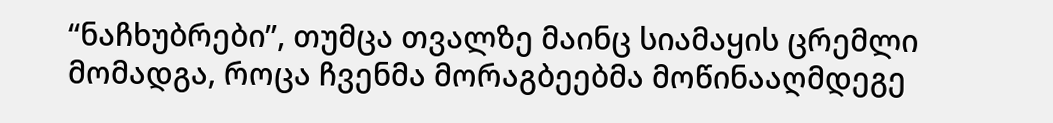“ნაჩხუბრები”, თუმცა თვალზე მაინც სიამაყის ცრემლი მომადგა, როცა ჩვენმა მორაგბეებმა მოწინააღმდეგე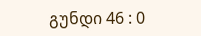გუნდი 46 : 0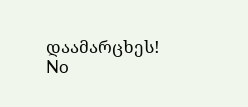დაამარცხეს!
No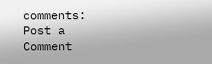comments:
Post a Comment